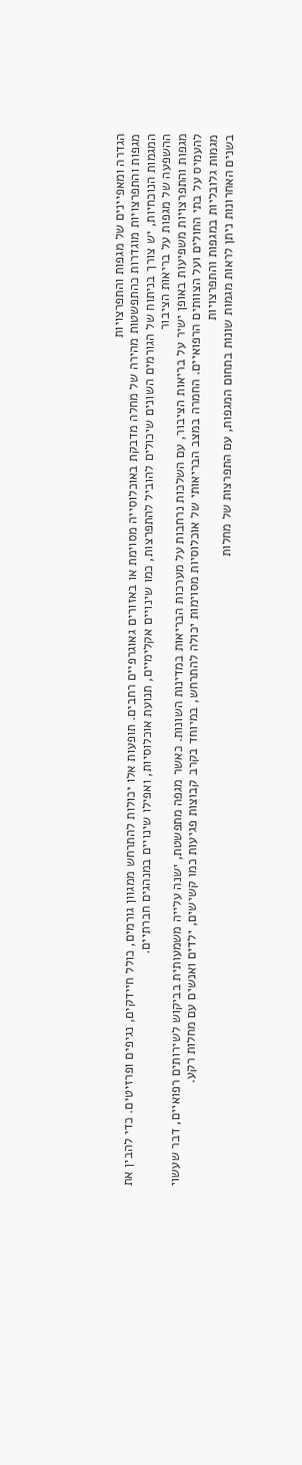הגדרה ומאפיינים של מגפות והתפרצויות
מגפות והתפרצויות מוגדרות כהתפשטות מהירה של מחלה מדבקת באוכלוסייה מסוימת או באזורים גאוגרפיים רחבים. תופעות אלו יכולות להתרחש ממגוון גורמים, כולל חיידקים, נגיפים ופרזיטים. כדי להבין את המגמות הנוכחיות, יש צורך בניתוח של הגורמים השונים שיכולים להוביל להתפרצות, כמו שינויים אקלימיים, תנועת אוכלוסיות, ואפילו שינויים במנהגים חברתיים.
ההשפעה של מגפות על בריאות הציבור
מגפות והתפרצויות משפיעות באופן ישיר על בריאות הציבור, עם השלכות נרחבות על מערכות הבריאות במדינות השונות. כאשר מגפה מתפשטת, ישנה עלייה משמעותית בביקוש לשירותים רפואיים, דבר שעשוי להעמיס על בתי החולים ועל הצוותים הרפואיים. החמרה במצב הבריאותי של אוכלוסיות מסוימות יכולה להתרחש, במיוחד בקרב קבוצות פגיעות כמו קשישים, ילדים ואנשים עם מחלות רקע.
מגמות גלובליות במגפות והתפרצויות
בשנים האחרונות ניתן לראות מגמות שונות בתחום המגפות, עם התפרצות של מחלות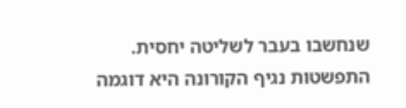שנחשבו בעבר לשליטה יחסית. התפשטות נגיף הקורונה היא דוגמה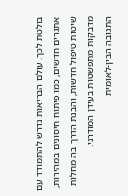בולטת לכך. עולם הבריאות נדרש להתמודד עם אתגרים חדשים, כמו פיתוח חיסונים במהירות, שיטות טיפול חדשות, והבנת הדרך בה מחלות מדבקות מתפשטות בעידן המודרני.
התגובה הבין-לאומית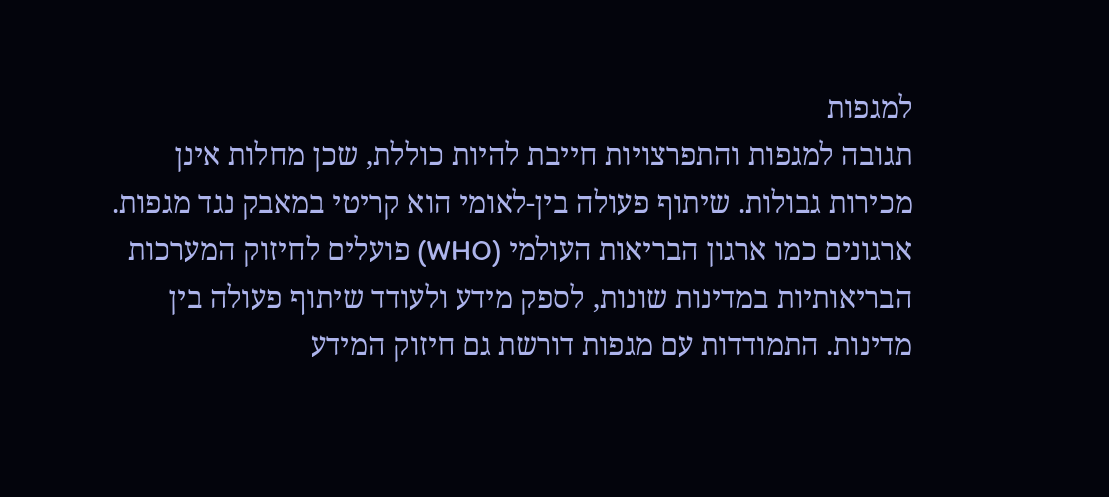למגפות
תגובה למגפות והתפרצויות חייבת להיות כוללת, שכן מחלות אינן מכירות גבולות. שיתוף פעולה בין-לאומי הוא קריטי במאבק נגד מגפות. ארגונים כמו ארגון הבריאות העולמי (WHO) פועלים לחיזוק המערכות הבריאותיות במדינות שונות, לספק מידע ולעודד שיתוף פעולה בין מדינות. התמודדות עם מגפות דורשת גם חיזוק המידע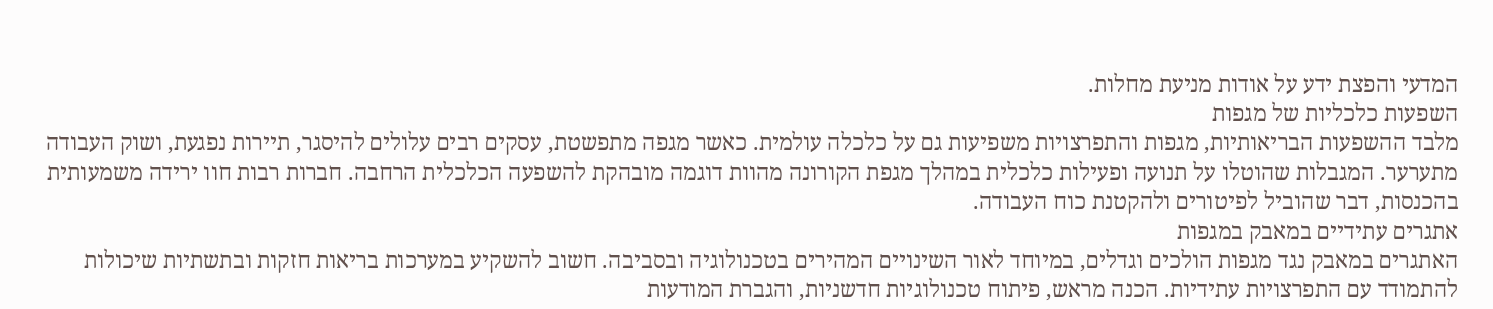המדעי והפצת ידע על אודות מניעת מחלות.
השפעות כלכליות של מגפות
מלבד ההשפעות הבריאותיות, מגפות והתפרצויות משפיעות גם על כלכלה עולמית. כאשר מגפה מתפשטת, עסקים רבים עלולים להיסגר, תיירות נפגעת, ושוק העבודה מתערער. המגבלות שהוטלו על תנועה ופעילות כלכלית במהלך מגפת הקורונה מהוות דוגמה מובהקת להשפעה הכלכלית הרחבה. חברות רבות חוו ירידה משמעותית בהכנסות, דבר שהוביל לפיטורים ולהקטנת כוח העבודה.
אתגרים עתידיים במאבק במגפות
האתגרים במאבק נגד מגפות הולכים וגדלים, במיוחד לאור השינויים המהירים בטכנולוגיה ובסביבה. חשוב להשקיע במערכות בריאות חזקות ובתשתיות שיכולות להתמודד עם התפרצויות עתידיות. הכנה מראש, פיתוח טכנולוגיות חדשניות, והגברת המודעות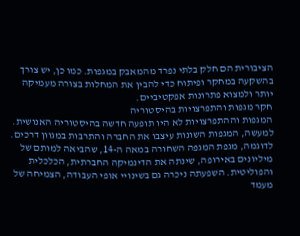הציבורית הם חלק בלתי נפרד מהמאבק במגפות. כמו כן, יש צורך בהשקעה במחקר ופיתוח כדי להבין את המחלות בצורה מעמיקה יותר ולמצוא פתרונות אפקטיביים.
חקר מגפות והתפרצויות בהיסטוריה
המגפות וההתפרצויות לא היו תופעה חדשה בהיסטוריה האנושית. למעשה, המגפות השונות עיצבו את החברה והתרבות במגוון דרכים. לדוגמה, מגפת המגפה השחורה במאה ה-14, שהביאה למותם של מיליונים באירופה, שינתה את הדינמיקה החברתית, הכלכלית והפוליטית. השפעתה ניכרה גם בשינויי אופי העבודה, הצמיחה של מעמד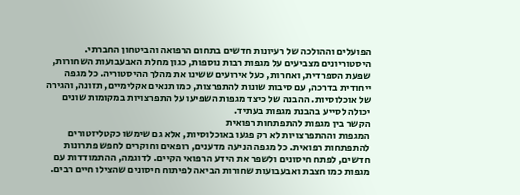הפועלים וההולכה של רעיונות חדשים בתחום הרפואה והביטחון החברתי.
היסטוריונים מצביעים על מגפות רבות נוספות, כגון מחלת האבעבועות השחורות, שפעת הספרדית, ואחרות, כעל אירועים ששינו את מהלך ההיסטוריה. כל מגפה ייחודית בדרכה, עם סיבות שונות להתפרצות, כמו תנאים אקלימיים, תזונה, והגירה של אוכלוסיות. ההבנה של כיצד מגפות השפיעו על התפרצויות במקומות שונים יכולה לסייע בהבנת מגפות בעתיד.
הקשר בין מגפות להתפתחות רפואית
המגפות וההתפרצויות לא רק פגעו באוכלוסיות, אלא גם שימשו כקטליזטורים להתפתחות רפואית. כל מגפה הניעה מדענים, רופאים וחוקרים לחפש פתרונות חדשים, לפתח חיסונים ולשפר את הידע הרפואי הקיים. לדוגמה, ההתמודדות עם מגפות כמו חצבת ואבעבועות שחורות הביאה לפיתוח חיסונים שהצילו חיים רבים.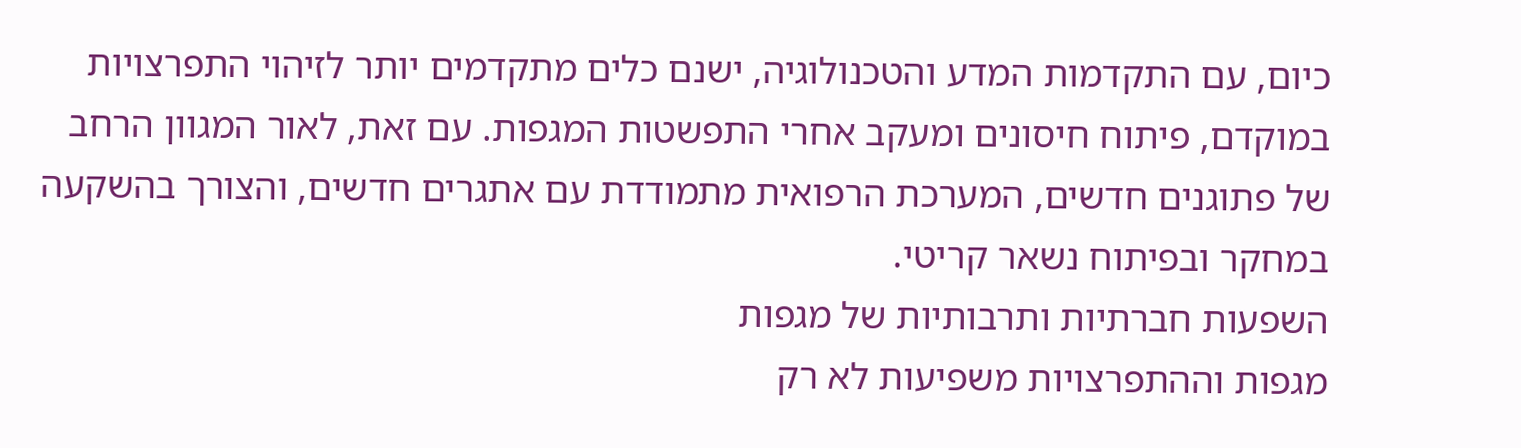כיום, עם התקדמות המדע והטכנולוגיה, ישנם כלים מתקדמים יותר לזיהוי התפרצויות במוקדם, פיתוח חיסונים ומעקב אחרי התפשטות המגפות. עם זאת, לאור המגוון הרחב של פתוגנים חדשים, המערכת הרפואית מתמודדת עם אתגרים חדשים, והצורך בהשקעה במחקר ובפיתוח נשאר קריטי.
השפעות חברתיות ותרבותיות של מגפות
מגפות וההתפרצויות משפיעות לא רק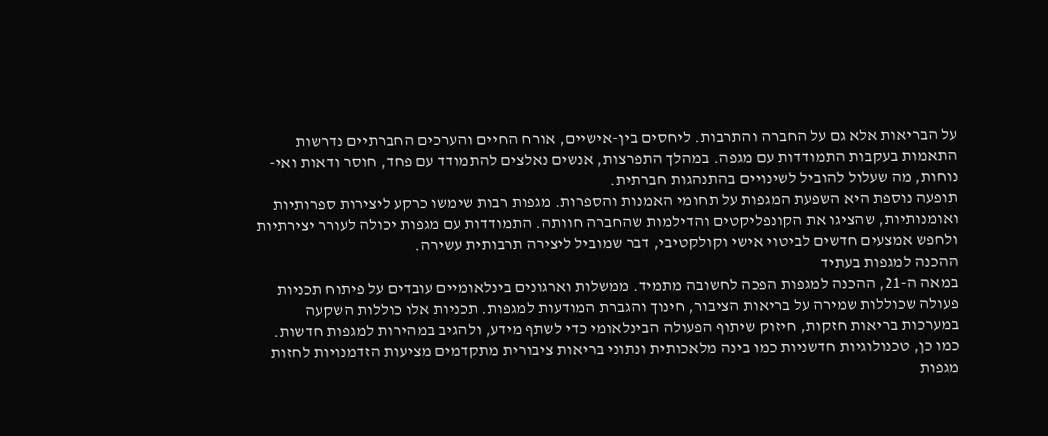על הבריאות אלא גם על החברה והתרבות. ליחסים בין-אישיים, אורח החיים והערכים החברתיים נדרשות התאמות בעקבות התמודדות עם מגפה. במהלך התפרצות, אנשים נאלצים להתמודד עם פחד, חוסר ודאות ואי-נוחות, מה שעלול להוביל לשינויים בהתנהגות חברתית.
תופעה נוספת היא השפעת המגפות על תחומי האמנות והספרות. מגפות רבות שימשו כרקע ליצירות ספרותיות ואומנותיות, שהציגו את הקונפליקטים והדילמות שהחברה חוותה. התמודדות עם מגפות יכולה לעורר יצירתיות ולחפש אמצעים חדשים לביטוי אישי וקולקטיבי, דבר שמוביל ליצירה תרבותית עשירה.
ההכנה למגפות בעתיד
במאה ה-21, ההכנה למגפות הפכה לחשובה מתמיד. ממשלות וארגונים בינלאומיים עובדים על פיתוח תכניות פעולה שכוללות שמירה על בריאות הציבור, חינוך והגברת המודעות למגפות. תכניות אלו כוללות השקעה במערכות בריאות חזקות, חיזוק שיתוף הפעולה הבינלאומי כדי לשתף מידע, ולהגיב במהירות למגפות חדשות.
כמו כן, טכנולוגיות חדשניות כמו בינה מלאכותית ונתוני בריאות ציבורית מתקדמים מציעות הזדמנויות לחזות מגפות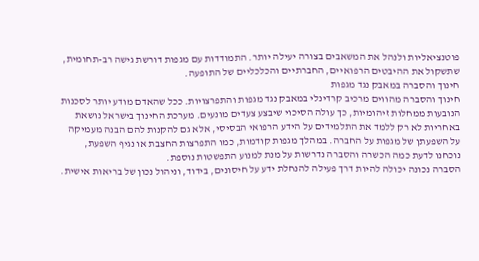פוטנציאליות ולנהל את המשאבים בצורה יעילה יותר. התמודדות עם מגפות דורשת גישה רב-תחומית, שתשקול את ההיבטים הרפואיים, החברתיים והכלכליים של התופעה.
חינוך והסברה במאבק נגד מגפות
חינוך והסברה מהווים מרכיב קרדינלי במאבק נגד מגפות והתפרצויות. ככל שהאדם מודע יותר לסכנות הנובעות ממחלות זיהומיות, כך עולה הסיכוי שיבצע צעדים מונעים. מערכת החינוך בישראל נושאת באחריות לא רק ללמד את התלמידים על הידע הרפואי הבסיסי, אלא גם להקנות להם הבנה מעמיקה על השפעתן של מגפות על החברה. במהלך מגפות קודמות, כמו התפרצות החצבת או נגיף השפעת, נוכחנו לדעת כמה הכשרה והסברה נדרשות על מנת למנוע התפשטות נוספת.
הסברה נכונה יכולה להיות דרך פעילה להנחלת ידע על חיסונים, בידוד, וניהול נכון של בריאות אישית.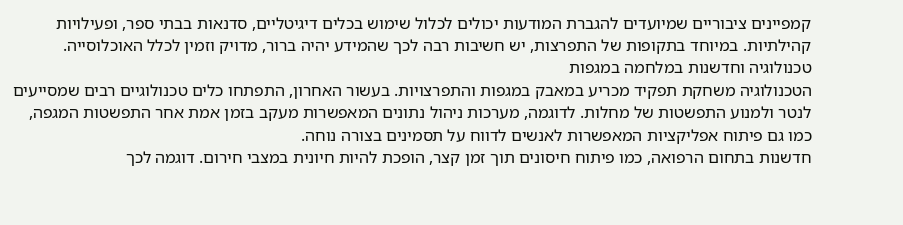קמפיינים ציבוריים שמיועדים להגברת המודעות יכולים לכלול שימוש בכלים דיגיטליים, סדנאות בבתי ספר, ופעילויות קהילתיות. במיוחד בתקופות של התפרצות, יש חשיבות רבה לכך שהמידע יהיה ברור, מדויק וזמין לכלל האוכלוסייה.
טכנולוגיה וחדשנות במלחמה במגפות
הטכנולוגיה משחקת תפקיד מכריע במאבק במגפות והתפרצויות. בעשור האחרון, התפתחו כלים טכנולוגיים רבים שמסייעים לנטר ולמנוע התפשטות של מחלות. לדוגמה, מערכות ניהול נתונים המאפשרות מעקב בזמן אמת אחר התפשטות המגפה, כמו גם פיתוח אפליקציות המאפשרות לאנשים לדווח על תסמינים בצורה נוחה.
חדשנות בתחום הרפואה, כמו פיתוח חיסונים תוך זמן קצר, הופכת להיות חיונית במצבי חירום. דוגמה לכך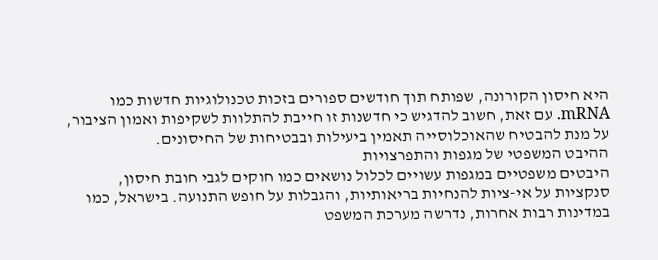היא חיסון הקורונה, שפותח תוך חודשים ספורים בזכות טכנולוגיות חדשות כמו mRNA. עם זאת, חשוב להדגיש כי חדשנות זו חייבת להתלוות לשקיפות ואמון הציבור, על מנת להבטיח שהאוכלוסייה תאמין ביעילות ובבטיחות של החיסונים.
ההיבט המשפטי של מגפות והתפרצויות
היבטים משפטיים במגפות עשויים לכלול נושאים כמו חוקים לגבי חובת חיסון, סנקציות על אי-ציות להנחיות בריאותיות, והגבלות על חופש התנועה. בישראל, כמו במדינות רבות אחרות, נדרשה מערכת המשפט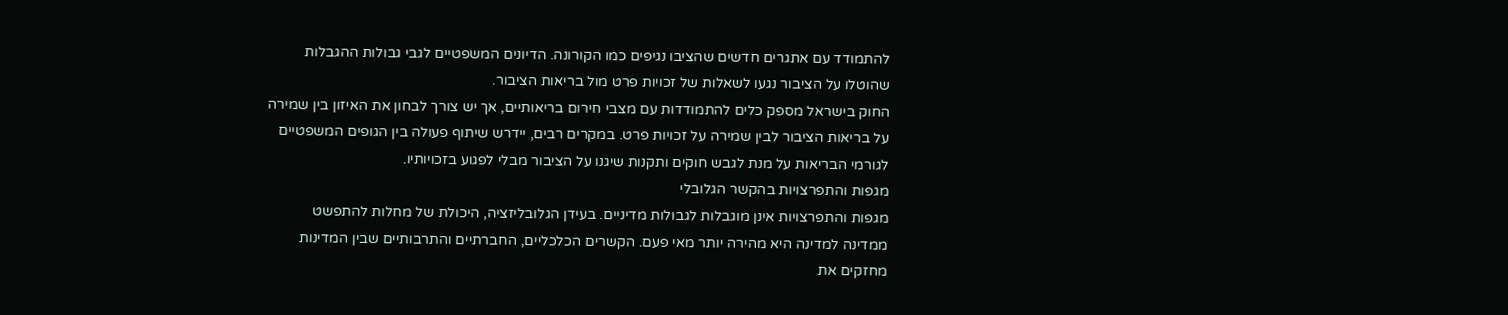להתמודד עם אתגרים חדשים שהציבו נגיפים כמו הקורונה. הדיונים המשפטיים לגבי גבולות ההגבלות שהוטלו על הציבור נגעו לשאלות של זכויות פרט מול בריאות הציבור.
החוק בישראל מספק כלים להתמודדות עם מצבי חירום בריאותיים, אך יש צורך לבחון את האיזון בין שמירה על בריאות הציבור לבין שמירה על זכויות פרט. במקרים רבים, יידרש שיתוף פעולה בין הגופים המשפטיים לגורמי הבריאות על מנת לגבש חוקים ותקנות שיגנו על הציבור מבלי לפגוע בזכויותיו.
מגפות והתפרצויות בהקשר הגלובלי
מגפות והתפרצויות אינן מוגבלות לגבולות מדיניים. בעידן הגלובליזציה, היכולת של מחלות להתפשט ממדינה למדינה היא מהירה יותר מאי פעם. הקשרים הכלכליים, החברתיים והתרבותיים שבין המדינות מחזקים את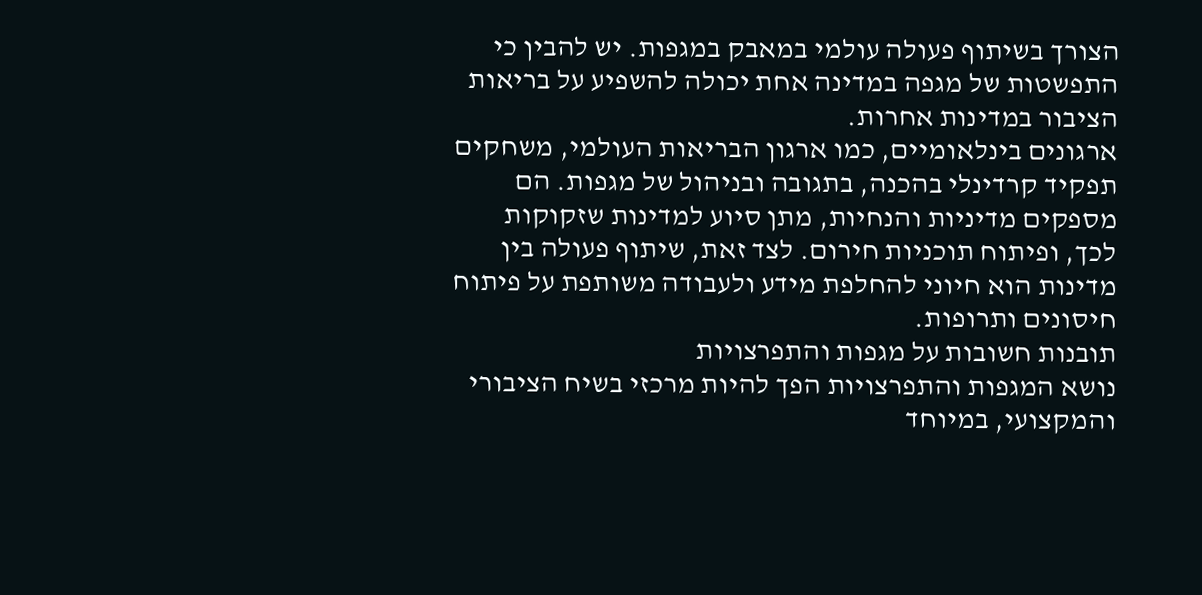הצורך בשיתוף פעולה עולמי במאבק במגפות. יש להבין כי התפשטות של מגפה במדינה אחת יכולה להשפיע על בריאות הציבור במדינות אחרות.
ארגונים בינלאומיים, כמו ארגון הבריאות העולמי, משחקים תפקיד קרדינלי בהכנה, בתגובה ובניהול של מגפות. הם מספקים מדיניות והנחיות, מתן סיוע למדינות שזקוקות לכך, ופיתוח תוכניות חירום. לצד זאת, שיתוף פעולה בין מדינות הוא חיוני להחלפת מידע ולעבודה משותפת על פיתוח חיסונים ותרופות.
תובנות חשובות על מגפות והתפרצויות
נושא המגפות והתפרצויות הפך להיות מרכזי בשיח הציבורי והמקצועי, במיוחד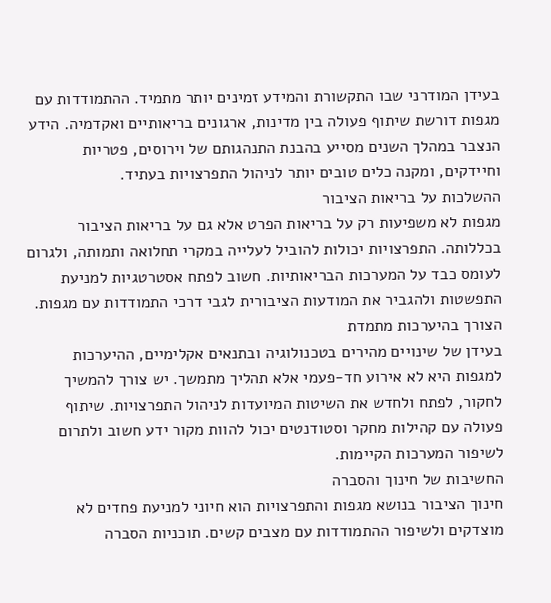בעידן המודרני שבו התקשורת והמידע זמינים יותר מתמיד. ההתמודדות עם מגפות דורשת שיתוף פעולה בין מדינות, ארגונים בריאותיים ואקדמיה. הידע הנצבר במהלך השנים מסייע בהבנת התנהגותם של וירוסים, פטריות וחיידקים, ומקנה כלים טובים יותר לניהול התפרצויות בעתיד.
ההשלכות על בריאות הציבור
מגפות לא משפיעות רק על בריאות הפרט אלא גם על בריאות הציבור בכללותה. התפרצויות יכולות להוביל לעלייה במקרי תחלואה ותמותה, ולגרום לעומס כבד על המערכות הבריאותיות. חשוב לפתח אסטרטגיות למניעת התפשטות ולהגביר את המודעות הציבורית לגבי דרכי התמודדות עם מגפות.
הצורך בהיערכות מתמדת
בעידן של שינויים מהירים בטכנולוגיה ובתנאים אקלימיים, ההיערכות למגפות היא לא אירוע חד-פעמי אלא תהליך מתמשך. יש צורך להמשיך לחקור, לפתח ולחדש את השיטות המיועדות לניהול התפרצויות. שיתוף פעולה עם קהילות מחקר וסטודנטים יכול להוות מקור ידע חשוב ולתרום לשיפור המערכות הקיימות.
החשיבות של חינוך והסברה
חינוך הציבור בנושא מגפות והתפרצויות הוא חיוני למניעת פחדים לא מוצדקים ולשיפור ההתמודדות עם מצבים קשים. תוכניות הסברה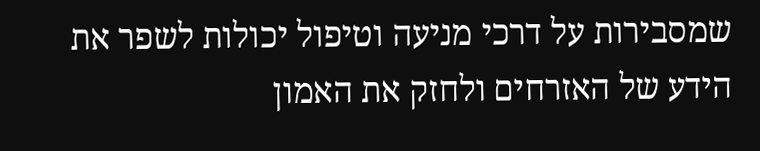שמסבירות על דרכי מניעה וטיפול יכולות לשפר את הידע של האזרחים ולחזק את האמון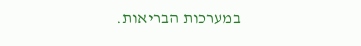במערכות הבריאות.